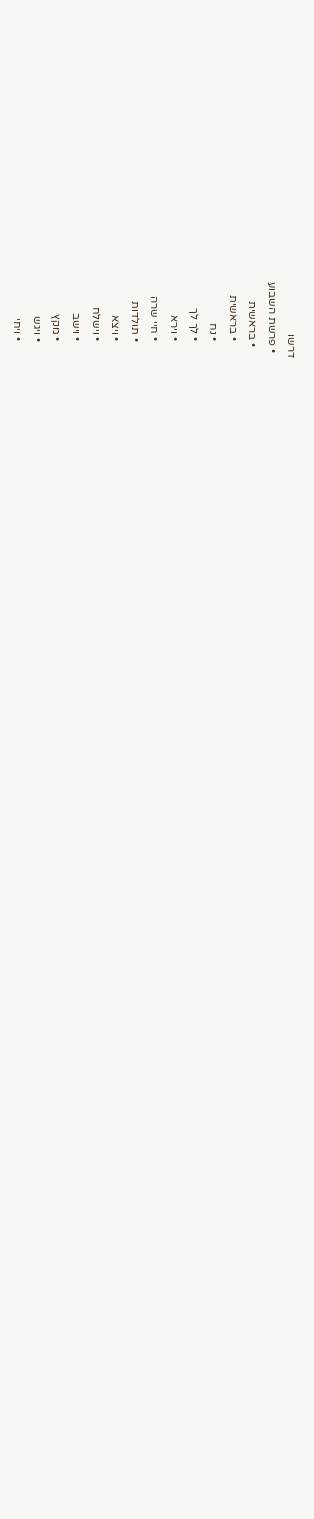דרשו
  • פרשת השבוע
    • בראשית
      • בראשית
      • נח
      • לך לך
      • וירא
      • חיי שרה
      • תולדות
      • ויצא
      • וישלח
      • וישב
      • מקץ
      • ויגש
      • ויחי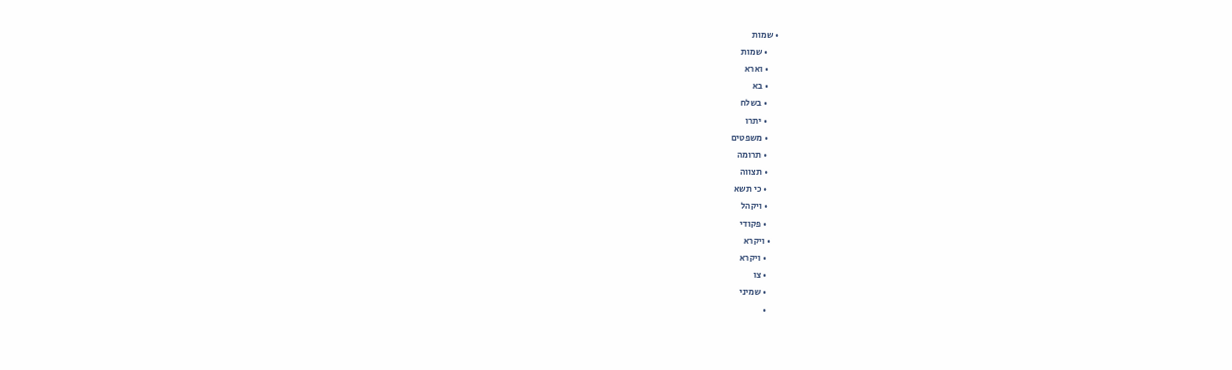• שמות
      • שמות
      • וארא
      • בא
      • בשלח
      • יתרו
      • משפטים
      • תרומה
      • תצווה
      • כי תשא
      • ויקהל
      • פקודי
    • ויקרא
      • ויקרא
      • צו
      • שמיני
      •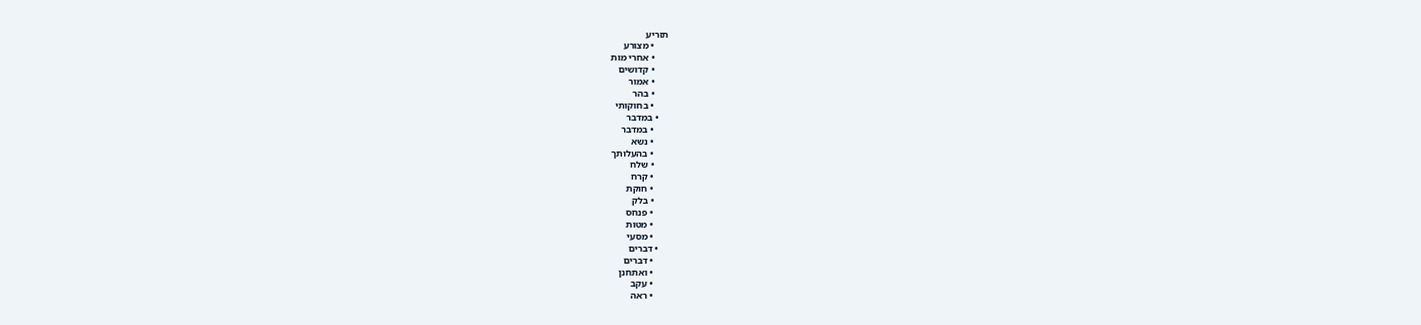תזריע
      • מצורע
      • אחרי מות
      • קדושים
      • אמור
      • בהר
      • בחוקותי
    • במדבר
      • במדבר
      • נשא
      • בהעלותך
      • שלח
      • קרח
      • חוקת
      • בלק
      • פנחס
      • מטות
      • מסעי
    • דברים
      • דברים
      • ואתחנן
      • עקב
      • ראה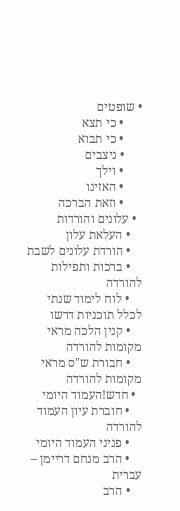• שופטים
      • כי תצא
      • כי תבוא
      • ניצבים
      • וילך
      • האזינו
      • וזאת הברכה
  • עלונים והורדות
    • העלאת עלון
    • הורדת עלונים לשבת
    • ברכות ותפילות להורדה
    • לוח לימוד שנתי לכלל תוכניות דרשו
    • קנין הלכה מראי מקומות להורדה
    • חבורת ש"ס מראי מקומות להורדה
  • חדש!העמוד היומי
    • חוברת עיון העמוד להורדה
    • פניני העמוד היומי
    • הרב מנחם דריימן – עברית
    • הרב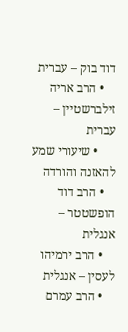דוד בוק – עברית
    • הרב אריה זילברשטיין – עברית
      • שיעורי שמע להאזנה והורדה
    • הרב דוד הופשטטר – אנגלית
    • הרב ירמיהו לעסין – אנגלית
    • הרב עמרם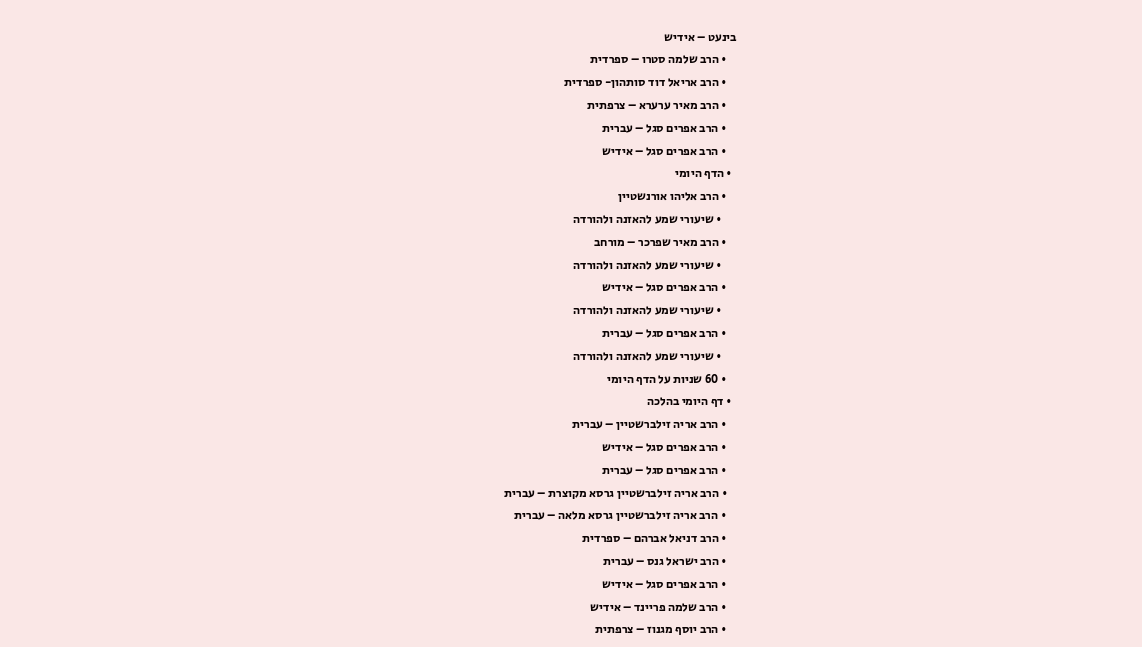בינעט – אידיש
    • הרב שלמה סטרו – ספרדית
    • הרב אריאל דוד סותהון- ספרדית
    • הרב מאיר ערערא – צרפתית
    • הרב אפרים סגל – עברית
    • הרב אפרים סגל – אידיש
  • הדף היומי
    • הרב אליהו אורנשטיין
      • שיעורי שמע להאזנה ולהורדה
    • הרב מאיר שפרכר – מורחב
      • שיעורי שמע להאזנה ולהורדה
    • הרב אפרים סגל – אידיש
      • שיעורי שמע להאזנה ולהורדה
    • הרב אפרים סגל – עברית
      • שיעורי שמע להאזנה ולהורדה
    • 60 שניות על הדף היומי
  • דף היומי בהלכה
    • הרב אריה זילברשטיין – עברית
    • הרב אפרים סגל – אידיש
    • הרב אפרים סגל – עברית
    • הרב אריה זילברשטיין גרסא מקוצרת – עברית
    • הרב אריה זילברשטיין גרסא מלאה – עברית
    • הרב דניאל אברהם – ספרדית
    • הרב ישראל גנס – עברית
    • הרב אפרים סגל – אידיש
    • הרב שלמה פריינד – אידיש
    • הרב יוסף מגנוז – צרפתית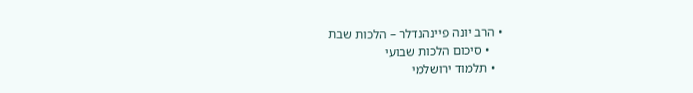• הרב יונה פיינהנדלר – הלכות שבת
    • סיכום הלכות שבועי
  • תלמוד ירושלמי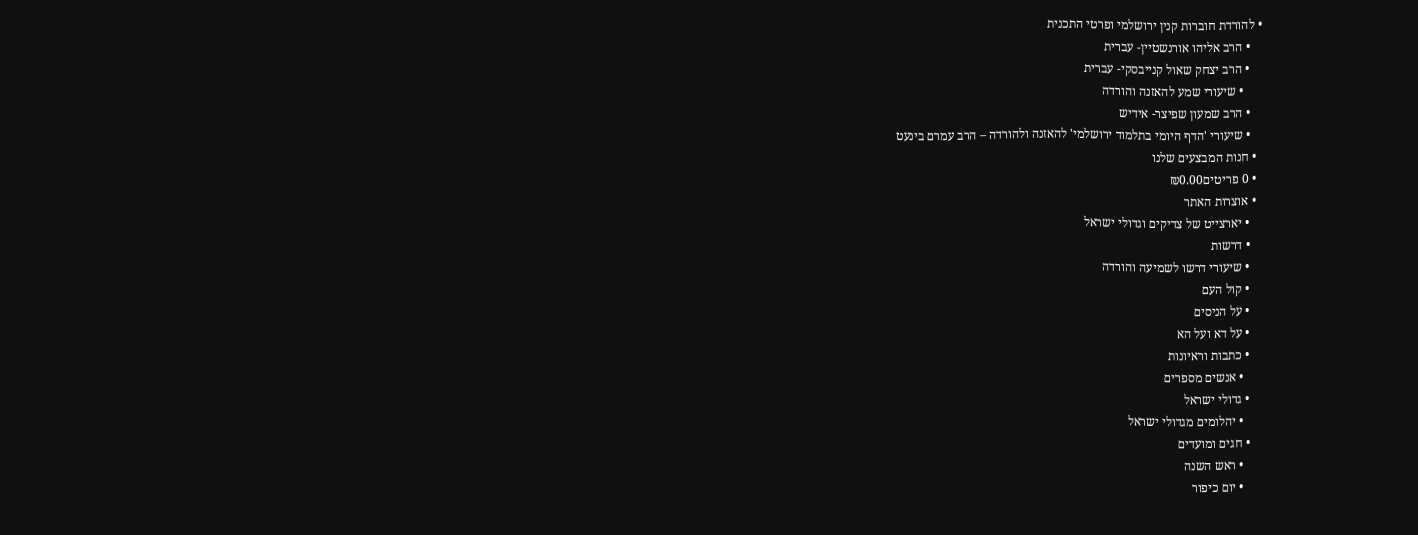• להורדת חוברות קנין ירושלמי ופרטי התכנית
    • הרב אליהו אורנשטיין- עברית
    • הרב יצחק שאול קנייבסקי- עברית
      • שיעורי שמע להאזנה והורדה
    • הרב שמעון שפיצר- אידיש
    • שיעורי 'הדף היומי בתלמוד ירושלמי' להאזנה ולהורדה – הרב עמרם בינעט
  • חנות המבצעים שלנו
  • 0 פריטים₪0.00
  • אוצרות האתר
    • יארצייט של צדיקים וגדולי ישראל
    • דרשות
    • שיעורי דרשו לשמיעה והורדה
    • קול העם
    • על הניסים
    • על דא ועל הא
    • כתבות וראיונות
      • אנשים מספרים
    • גדולי ישראל
      • יהלומים מגדולי ישראל
    • חגים ומועדים
      • ראש השנה
      • יום כיפור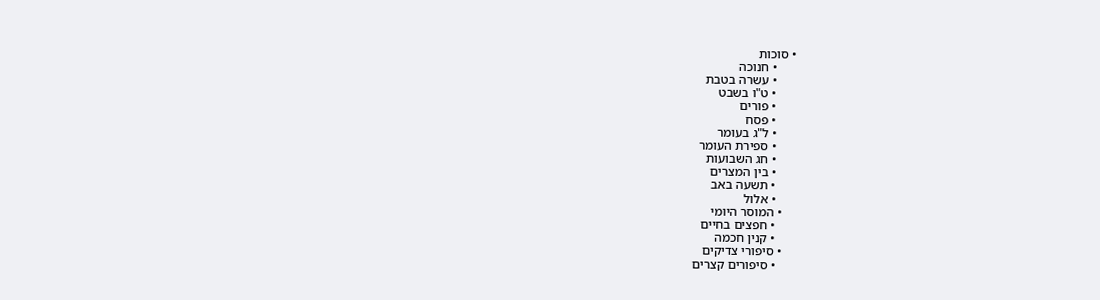• סוכות
      • חנוכה
      • עשרה בטבת
      • ט"ו בשבט
      • פורים
      • פסח
      • ל"ג בעומר
      • ספירת העומר
      • חג השבועות
      • בין המצרים
      • תשעה באב
      • אלול
    • המוסר היומי
      • חפצים בחיים
      • קנין חכמה
    • סיפורי צדיקים
      • סיפורים קצרים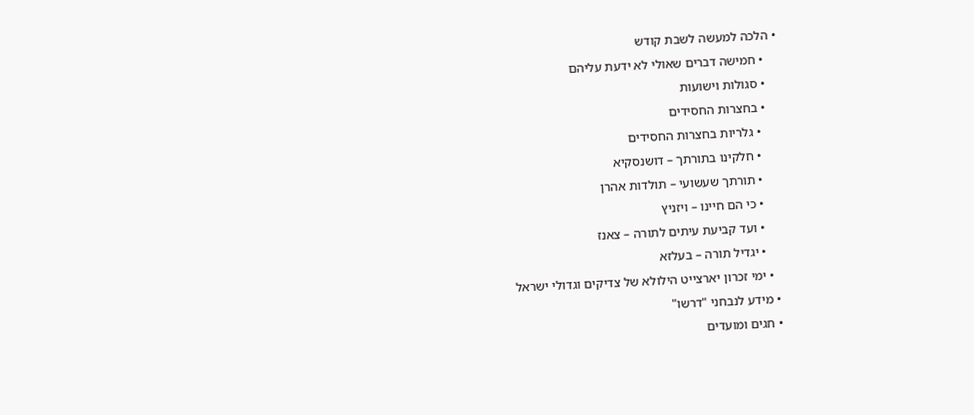• הלכה למעשה לשבת קודש
    • חמישה דברים שאולי לא ידעת עליהם
    • סגולות וישועות
    • בחצרות החסידים
      • גלריות בחצרות החסידים
      • חלקינו בתורתך – דושנסקיא
      • תורתך שעשועי – תולדות אהרן
      • כי הם חיינו – ויזניץ
      • ועד קביעת עיתים לתורה – צאנז
      • יגדיל תורה – בעלזא
    • ימי זכרון יארצייט הילולא של צדיקים וגדולי ישראל
  • מידע לנבחני "דרשו"
  • חגים ומועדים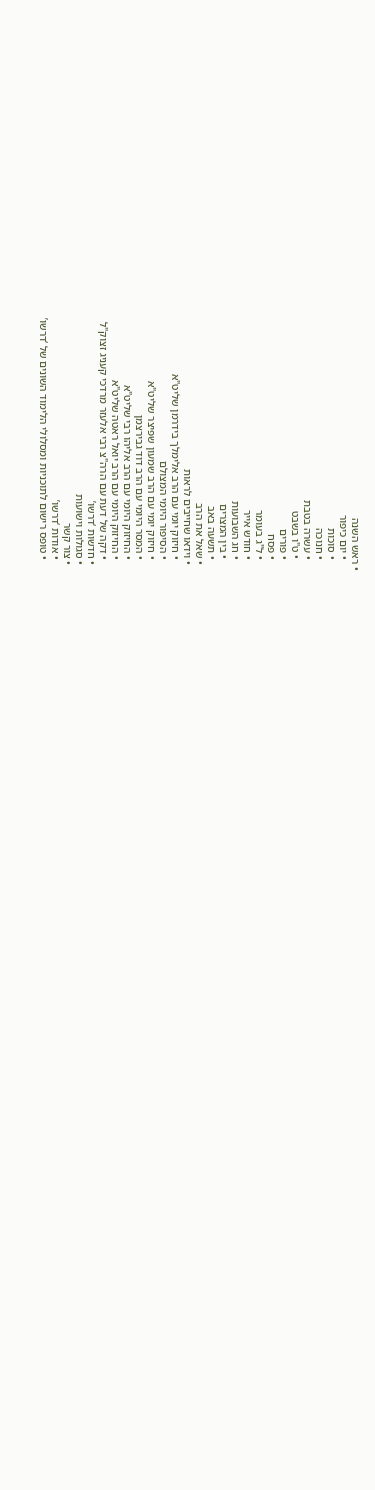• ראש השנה
    • יום כיפור
    • סוכות
    • חנוכה
    • עשרה בטבת
    • ט"ו בשבט
    • פורים
    • פסח
    • ל"ג בעומר
    • חודש אייר
    • חג השבועות
    • בין המצרים
    • תשעה באב
  • שאל את הרב
  • וידאו שחייבים לראות
    • חיזוק יומי עם הרב אלימלך בידרמן שליט"א
    • הסיפור היומי המצולם
    • חיזוק יומי עם הרב שמעון שפיצר שליט"א
    • המסר היומי עם הרב דוד גבירצמן
    • החיזוק היומי עם הרב אליהו רבי שליט"א
    • החיזוק היומי עם הרב יואל ראטה שליט"א
    • דקה של דעת עם הרה"צ רבי אלעזר מרדכי קעניג זצוק"ל
  • חדשות ‘דרשו’
  • סגולות וישועות
  • צור קשר
    • אודות ‘דרשו’
    • טופס רישום לתוכניות ומסלולי הלימוד השונים של ‘דרשו’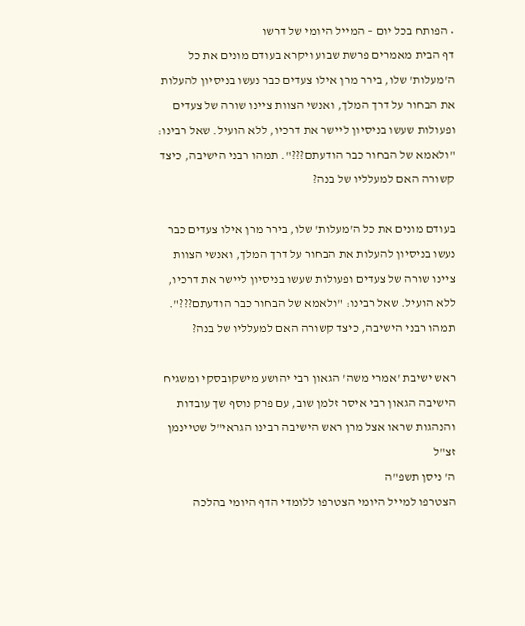• הפותח בכל יום – המייל היומי של דרשו
דף הבית מאמרים פרשת שבוע ויקרא בעודם מונים את כל ה'מעלות' שלו, בירר מרן אילו צעדים כבר נעשו בניסיון להעלות את הבחור על דרך המלך, ואנשי הצוות ציינו שורה של צעדים ופעולות שעשו בניסיון ליישר את דרכיו, ללא הועיל. שאל רבינו: "ולאמא של הבחור כבר הודעתם???". תמהו רבני הישיבה, כיצד קשורה האם למעלליו של בנה?

בעודם מונים את כל ה'מעלות' שלו, בירר מרן אילו צעדים כבר נעשו בניסיון להעלות את הבחור על דרך המלך, ואנשי הצוות ציינו שורה של צעדים ופעולות שעשו בניסיון ליישר את דרכיו, ללא הועיל. שאל רבינו: "ולאמא של הבחור כבר הודעתם???". תמהו רבני הישיבה, כיצד קשורה האם למעלליו של בנה?

ראש ישיבת 'אמרי משה' הגאון רבי יהושע מישקובסקי ומשגיח הישיבה הגאון רבי איסר זלמן שוב, עם פרק נוסף שך עובדות והנהגות שראו אצל מרן ראש הישיבה רבינו הגראי"ל שטיינמן זצ"ל
ה' ניסן תשפ"ה
הצטרפו למייל היומי הצטרפו ללומדי הדף היומי בהלכה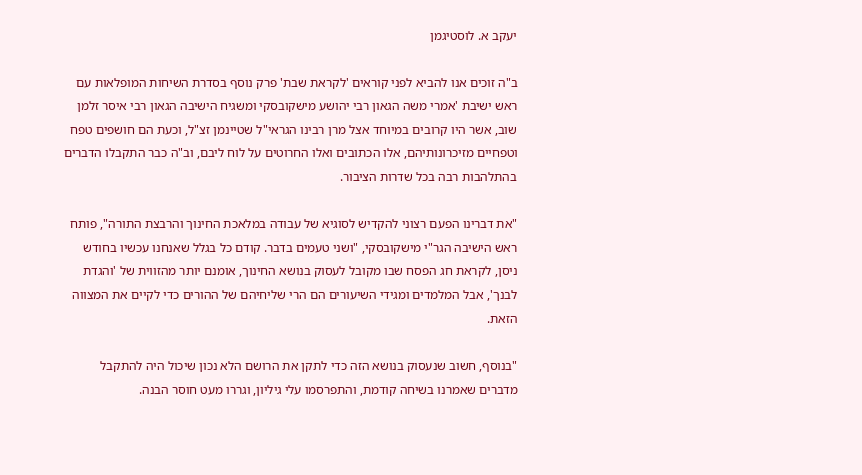יעקב א. לוסטיגמן

ב"ה זוכים אנו להביא לפני קוראים 'לקראת שבת' פרק נוסף בסדרת השיחות המופלאות עם ראש ישיבת 'אמרי משה הגאון רבי יהושע מישקובסקי ומשגיח הישיבה הגאון רבי איסר זלמן שוב, אשר היו קרובים במיוחד אצל מרן רבינו הגראי"ל שטיינמן זצ"ל, וכעת הם חושפים טפח וטפחיים מזיכרונותיהם, אלו הכתובים ואלו החרוטים על לוח ליבם, וב"ה כבר התקבלו הדברים בהתלהבות רבה בכל שדרות הציבור.

"את דברינו הפעם רצוני להקדיש לסוגיא של עבודה במלאכת החינוך והרבצת התורה", פותח ראש הישיבה הגר"י מישקובסקי, "ושני טעמים בדבר. קודם כל בגלל שאנחנו עכשיו בחודש ניסן, לקראת חג הפסח שבו מקובל לעסוק בנושא החינוך, אומנם יותר מהזווית של 'והגדת לבנך', אבל המלמדים ומגידי השיעורים הם הרי שליחיהם של ההורים כדי לקיים את המצווה הזאת.

"בנוסף, חשוב שנעסוק בנושא הזה כדי לתקן את הרושם הלא נכון שיכול היה להתקבל מדברים שאמרנו בשיחה קודמת, והתפרסמו עלי גיליון, וגררו מעט חוסר הבנה.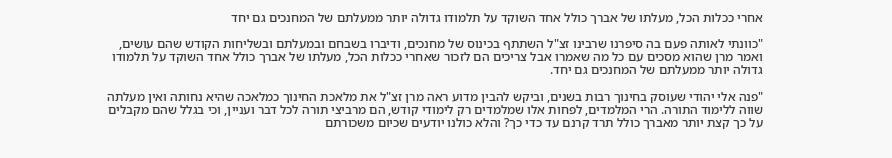אחרי ככלות הכל, מעלתו של אברך כולל אחד השוקד על תלמודו גדולה יותר ממעלתם של המחנכים גם יחד

"כוונתי לאותה פעם בה סיפרנו שרבינו זצ"ל השתתף בכינוס של מחנכים, ודיברו בשבחם ובמעלתם ובשליחות הקודש שהם עושים, ואמר מרן שהוא מסכים עם כל מה שאמרו אבל צריכים הם לזכור שאחרי ככלות הכל, מעלתו של אברך כולל אחד השוקד על תלמודו גדולה יותר ממעלתם של המחנכים גם יחד.

"פנה אלי יהודי שעוסק בחינוך רבות בשנים, וביקש להבין מדוע ראה מרן זצ"ל את מלאכת החינוך כמלאכה שהיא נחותה ואין מעלתה שווה ללימוד התורה. הרי המלמדים, לפחות אלו שמלמדים רק לימודי קודש, הם מרביצי תורה לכל דבר ועניין, וכי בגלל שהם מקבלים על כך קצת יותר מאברך כולל תרד קרנם עד כדי כך? והלא כולנו יודעים שכיום משכורתם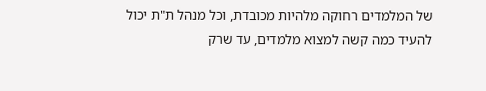של המלמדים רחוקה מלהיות מכובדת, וכל מנהל ת"ת יכול להעיד כמה קשה למצוא מלמדים, עד שרק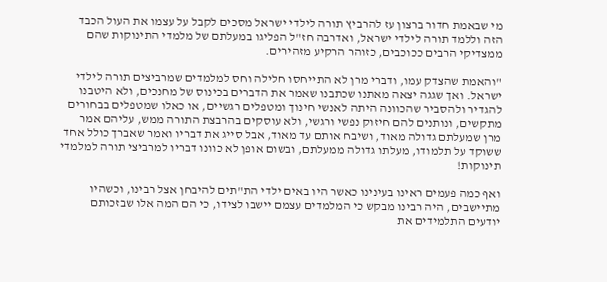מי שבאמת חדור ברצון עז להרביץ תורה לילדי ישראל מסכים לקבל על עצמו את העול הכבד הזה וללמד תורה לילדי ישראל, ואדרבה חז"ל הפליגו במעלתם של מלמדי התינוקות שהם ממצדיקי הרבים ככוכבים, כזוהר הרקיע מזהירים.

"והאמת שהצדק עמו, ודברי מרן לא התייחסו חלילה וחס למלמדים שמרביצים תורה לילדי ישראל. ואך שגגה יצאה מאתנו שכתבנו שאמר את הדברים בכינוס של מחנכים, ולא היטבנו להגדיר ולהסביר שהכוונה היתה לאנשי חינוך ומטפלים רגשיים, או כאלו שמטפלים בבחורים מתקשים, ונותנים להם חיזוק נפשי ורגשי, ולא עוסקים בהרבצת התורה ממש, עליהם אמר מרן שמעלתם גדולה מאוד, ושיבח אותם עד מאוד, אבל סייג את דבריו ואמר שאברך כולל אחד ששוקד על תלמודו, מעלתו גדולה ממעלתם, ובשום אופן לא כוונו דבריו למרביצי תורה למלמדי תינוקות!

ואף כמה פעמים ראינו בעינינו כאשר היו באים ילדי הת"תים להיבחן אצל רבינו, וכשהיו מתיישבים, היה רבינו מבקש כי המלמדים עצמם יישבו לצידו, כי הם המה אלו שבזכותם יודעים התלמידים את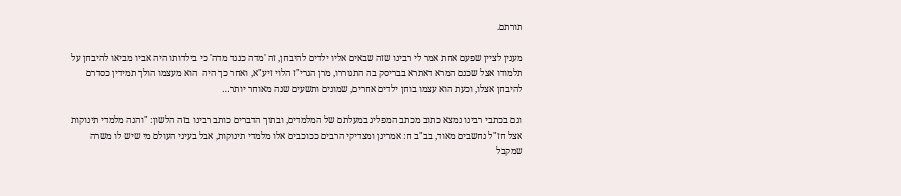תורתם.

מענין לציין שפעם אחת אמר לי רבינו שזה שבאים אליו ילדים להיבחן, זה 'מדה כנגד מדה' כי בילדותו היה אביו מביאו להיבחן על תלמודו אצל שכנם המרא דאתרא בבריסק בה התגוררו, מרן הגרי"ז הלוי זיע"א, ואחר כך היה  הוא מעצמו הולך תמידין כסדרם להיבחן אצלו, וכעת הוא עצמו בוחן ילדים אחרים, שמונים ותשעים שנה מאוחר יותר…

וגם בכתבי רבינו נמצא כתוב מכתב המפליג במעלתם של המלמדים, ובתוך הדברים כותב רבינו בזה הלשון: "והנה מלמדי תינוקות אצל חז"ל נחשבים מאוד, בב"ב ח: אמרינן ומצדיקי הרבים ככוכבים אלו מלמדי תינוקות, אבל בעיני העולם מי שיש לו משרה שמקבל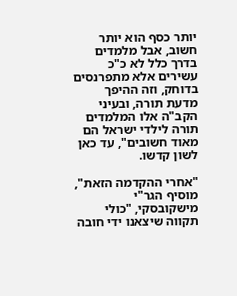יותר כסף הוא יותר חשוב, אבל מלמדים בדרך כלל לא כ"כ עשירים אלא מתפרנסים בדוחק, וזה ההיפך מדעת תורה, ובעיני הקב"ה אלו המלמדים תורה לילדי ישראל הם מאוד חשובים", עד כאן לשון קדשו.

"אחרי ההקדמה הזאת", מוסיף הגר"י מישקובסקי, "כולי תקווה שיצאנו ידי חובה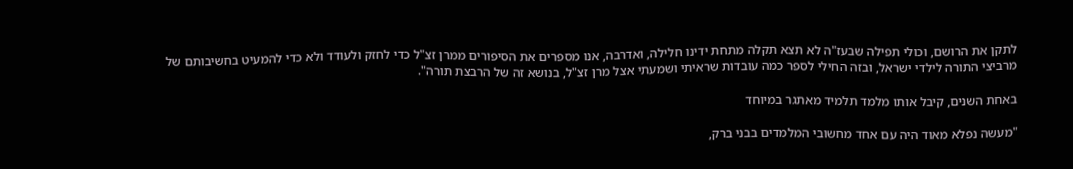לתקן את הרושם, וכולי תפילה שבעז"ה לא תצא תקלה מתחת ידינו חלילה, ואדרבה, אנו מספרים את הסיפורים ממרן זצ"ל כדי לחזק ולעודד ולא כדי להמעיט בחשיבותם של מרביצי התורה לילדי ישראל, ובזה החילי לספר כמה עובדות שראיתי ושמעתי אצל מרן זצ"ל, בנושא זה של הרבצת תורה".

באחת השנים, קיבל אותו מלמד תלמיד מאתגר במיוחד

"מעשה נפלא מאוד היה עם אחד מחשובי המלמדים בבני ברק,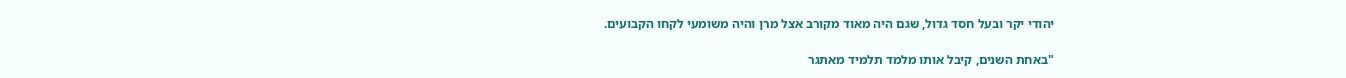יהודי יקר ובעל חסד גדול, שגם היה מאוד מקורב אצל מרן והיה משומעי לקחו הקבועים.

"באחת השנים, קיבל אותו מלמד תלמיד מאתגר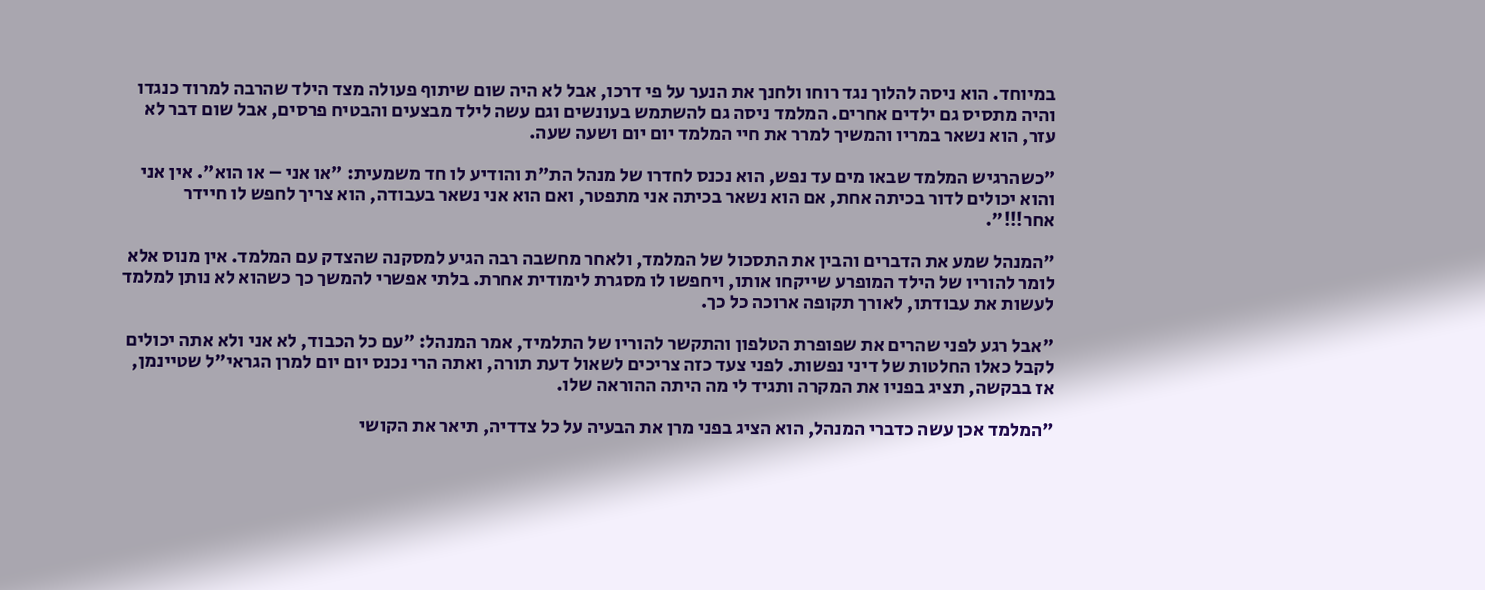במיוחד. הוא ניסה להלוך נגד רוחו ולחנך את הנער על פי דרכו, אבל לא היה שום שיתוף פעולה מצד הילד שהרבה למרוד כנגדו והיה מתסיס גם ילדים אחרים. המלמד ניסה גם להשתמש בעונשים וגם עשה לילד מבצעים והבטיח פרסים, אבל שום דבר לא עזר, הוא נשאר במריו והמשיך למרר את חיי המלמד יום יום ושעה שעה.

"כשהרגיש המלמד שבאו מים עד נפש, הוא נכנס לחדרו של מנהל הת"ת והודיע לו חד משמעית: "או אני – או הוא". אין אני והוא יכולים לדור בכיתה אחת, אם הוא נשאר בכיתה אני מתפטר, ואם הוא אני נשאר בעבודה, הוא צריך לחפש לו חיידר אחר!!!".

"המנהל שמע את הדברים והבין את התסכול של המלמד, ולאחר מחשבה רבה הגיע למסקנה שהצדק עם המלמד. אין מנוס אלא לומר להוריו של הילד המופרע שייקחו אותו, ויחפשו לו מסגרת לימודית אחרת. בלתי אפשרי להמשך כך כשהוא לא נותן למלמד לעשות את עבודתו, לאורך תקופה ארוכה כל כך.

"אבל רגע לפני שהרים את שפופרת הטלפון והתקשר להוריו של התלמיד, אמר המנהל: "עם כל הכבוד, לא אני ולא אתה יכולים לקבל כאלו החלטות של דיני נפשות. לפני צעד כזה צריכים לשאול דעת תורה, ואתה הרי נכנס יום יום למרן הגראי"ל שטיינמן, אז בבקשה, תציג בפניו את המקרה ותגיד לי מה היתה ההוראה שלו.

"המלמד אכן עשה כדברי המנהל, הוא הציג בפני מרן את הבעיה על כל צדדיה, תיאר את הקושי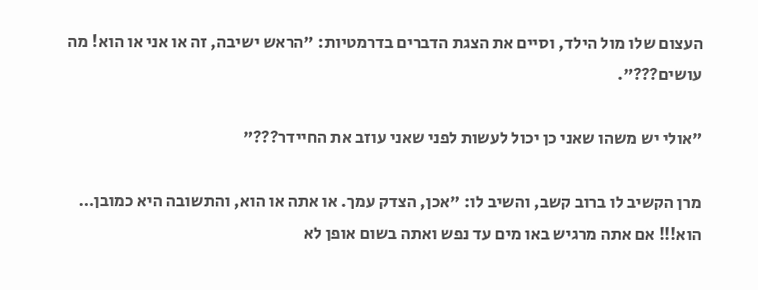העצום שלו מול הילד, וסיים את הצגת הדברים בדרמטיות: "הראש ישיבה, זה או אני או הוא! מה עושים???".

"אולי יש משהו שאני כן יכול לעשות לפני שאני עוזב את החיידר???"

מרן הקשיב לו ברוב קשב, והשיב לו: "אכן, הצדק עמך. או אתה או הוא, והתשובה היא כמובן… הוא!!! אם אתה מרגיש באו מים עד נפש ואתה בשום אופן לא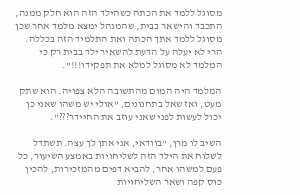מסוגל ללמד את הכתה כשהילד הזה הוא חלק ממנה, התכבד והישאר בבית, שהמנהל ימצא מלמד אחר שכן מסוגל ללמד אתך הכתה ואת התלמיד הזה בכללה. הרי לא יעלה על הדעת להשאיר ילד בבית רק כי המלמד לא מסוגל למלא את תפקידו!!!".

המלמד היה המום מהתשובה הלא צפויה. הוא שתק מעט, ואז שאל בתחנונים, "אולי יש משהו שאני כן יכול לעשות לפני שאני עוזב את החיידר???".

השיב לו מרן, "בוודאי, אני אתן לך עצה. תשתדל לשלוח את הילד הזה לשליחויות באמצע השיעור, כל פעם למשהו אחר, להביא דפים מהמזכירות, להכין כוס קפה ושאר השליחויות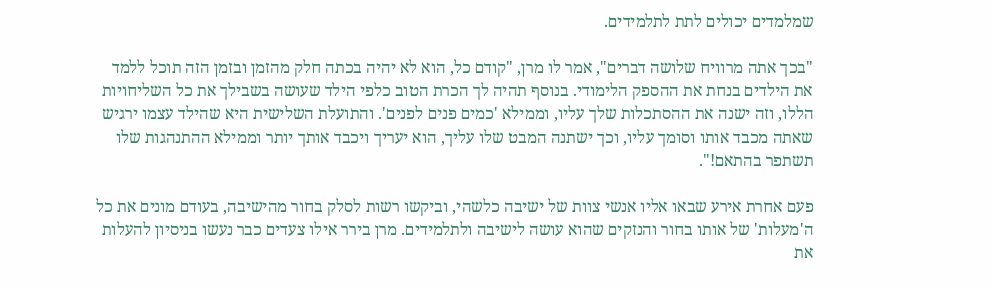שמלמדים יכולים לתת לתלמידים.

"בכך אתה מרוויח שלושה דברים", אמר לו מרן, "קודם כל, הוא לא יהיה בכתה חלק מהזמן ובזמן הזה תוכל ללמד את הילדים בנחת את ההספק הלימודי. בנוסף תהיה לך הכרת הטוב כלפי הילד שעושה בשבילך את כל השליחויות הללו, וזה ישנה את ההסתכלות שלך עליו, וממילא 'כמים פנים לפנים'. והתועלת השלישית היא שהילד עצמו ירגיש שאתה מכבד אותו וסומך עליו, וכך ישתנה המבט שלו עליך, הוא יעריך ויכבד אותך יותר וממילא ההתנהגות שלו תשתפר בהתאם!".

פעם אחרת אירע שבאו אליו אנשי צוות של ישיבה כלשהי, וביקשו רשות לסלק בחור מהישיבה, בעודם מונים את כל ה'מעלות' של אותו בחור והנזקים שהוא עושה לישיבה ולתלמידים. מרן בירר אילו צעדים כבר נעשו בניסיון להעלות את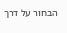הבחור על דרך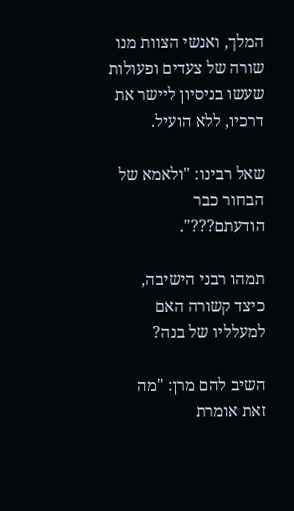המלך, ואנשי הצוות מנו שורה של צעדים ופעולות שעשו בניסיון ליישר את דרכיו, ללא הועיל.

שאל רבינו: "ולאמא של הבחור כבר הודעתם???".

תמהו רבני הישיבה, כיצד קשורה האם למעלליו של בנה?

השיב להם מרן: "מה זאת אומרת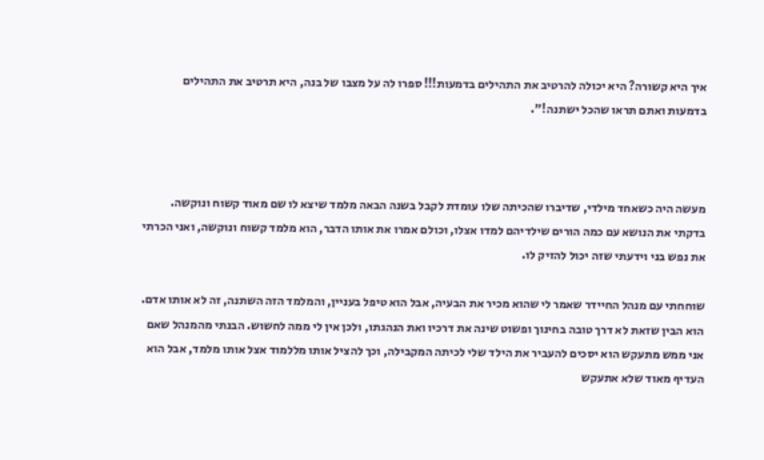איך היא קשורה? היא יכולה להרטיב את התהילים בדמעות!!! ספרו לה על מצבו של בנה, היא תרטיב את התהילים בדמעות ואתם תראו שהכל ישתנה!".



מעשה היה כשאחד מילדי, שדיברו שהכיתה שלו עומדת לקבל בשנה הבאה מלמד שיצא לו שם מאוד קשוח ונוקשה. בדקתי את הנושא עם כמה הורים שילדיהם למדו אצלו, וכולם אמרו את אותו הדבר, הוא מלמד קשוח ונוקשה, ואני הכרתי את נפש בני וידעתי שזה יכול להזיק לו.

שוחחתי עם מנהל החיידר שאמר לי שהוא מכיר את הבעיה, אבל הוא טיפל בעניין, והמלמד הזה השתנה, זה לא אותו אדם. הוא הבין שזאת לא דרך טובה בחינוך ופשוט שינה את דרכיו ואת הנהגתו, ולכן אין לי ממה לחשוש. הבנתי מהמנהל שאם אני ממש מתעקש הוא יסכים להעביר את הילד שלי לכיתה המקבילה, וכך להציל אותו מללמוד אצל אותו מלמד, אבל הוא העדיף מאוד שלא אתעקש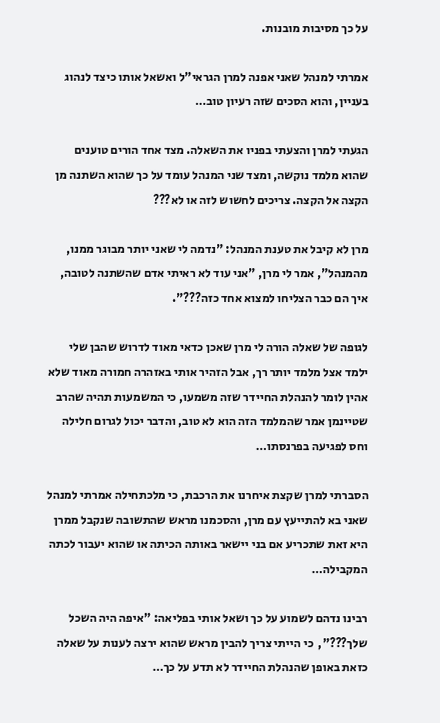על כך מסיבות מובנות.

אמרתי למנהל שאני אפנה למרן הגראי"ל ואשאל אותו כיצד לנהוג בעניין, והוא הסכים שזה רעיון טוב…

הגעתי למרן והצעתי בפניו את השאלה. מצד אחד הורים טוענים שהוא מלמד נוקשה, ומצד שני המנהל עומד על כך שהוא השתנה מן הקצה אל הקצה. צריכים לחשוש לזה או לא???

מרן לא קיבל את טענת המנהל: "נדמה לי שאני יותר מבוגר ממנו, מהמנהל", אמר לי מרן, "אני עוד לא ראיתי אדם שהשתנה לטובה, איך הם כבר הצליחו למצוא אחד כזה???".

לגופה של שאלה הורה לי מרן שאכן כדאי מאוד לדרוש שהבן שלי ילמד אצל מלמד יותר רך, אבל הזהיר אותי באזהרה חמורה מאוד שלא אהין לומר להנהלת החיידר שזה משמעו, כי המשמעות תהיה שהרב שטיינמן אמר שהמלמד הזה הוא לא טוב, והדבר יכול לגרום חלילה וחס לפגיעה בפרנסתו…

הסברתי למרן שקצת איחרנו את הרכבת, כי מלכתחילה אמרתי למנהל שאני בא להתייעץ עם מרן, והסכמנו מראש שהתשובה שנקבל ממרן היא זאת שתכריע אם בני יישאר באותה הכיתה או שהוא יעבור לכתה המקבילה…

רבינו נדהם לשמוע על כך ושאל אותי בפליאה: "איפה היה השכל שלך???",  כי הייתי צריך להבין מראש שהוא ירצה לענות על שאלה כזאת באופן שהנהלת החיידר לא תדע על כך…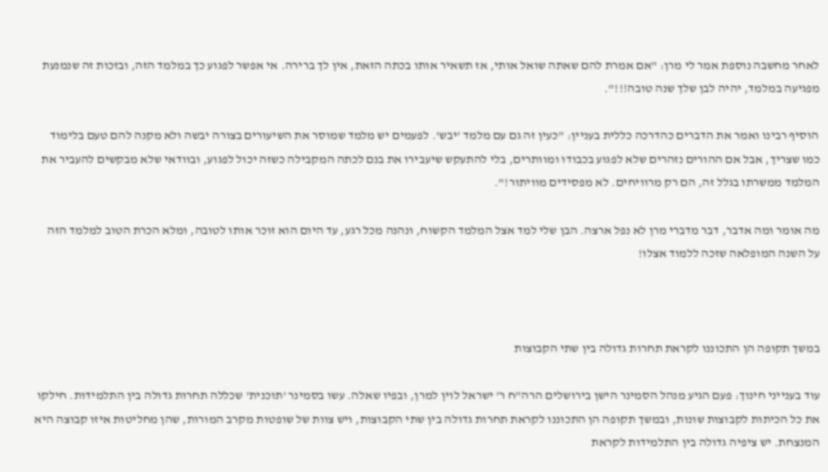לאחר מחשבה נוספת אמר לי מרן: "אם אמרת להם שאתה שואל אותי, אז תשאיר אותו בכתה הזאת, אין לך ברירה. אי אפשר לפגוע כך במלמד הזה, ובזכות זה שנמנעת מפגיעה במלמד, יהיה לבן שלך שנה טובה!!!".

הוסיף רבינו ואמר את הדברים כהדרכה כללית בעניין: "כעין זה גם עם מלמד 'יבש'. לפעמים יש מלמד שמוסר את השיעורים בצורה יבשה ולא מקנה להם טעם בלימוד כמו שצריך, אבל אם ההורים נזהרים שלא לפגוע בכבודו ומוותרים, בלי להתעקש שיעבירו את בנם לכתה המקבילה כשזה יכול לפגוע, ובוודאי שלא מבקשים להעביר את המלמד ממשרתו בגלל זה, הם רק מרוויחים. לא מפסידים מוויתור!".

מה אומר ומה אדבר, דבר מדברי מרן לא נפל ארצה. הבן שלי למד אצל המלמד הקשוח, ונהנה מכל רגע, עד היום הוא זוכר אותו לטובה, ומלא הכרת הטוב למלמד הזה על השנה המופלאה שזכה ללמוד אצלו!



במשך תקופה הן התכוננו לקראת תחרות גדולה בין שתי הקבוצות

עוד בענייני חינוך: פעם הגיע מנהל הסמינר הישן בירושלים הרה"ח ר' ישראל לוין למרן, ובפיו שאלה. עשו בסמינר 'תוכנית' שכללה תחרות גדולה בין התלמידות. חילקו את כל הכיתות לקבוצות שונות, ובמשך תקופה הן התכוננו לקראת תחרות גדולה בין שתי הקבוצות, ויש צוות של שופטות מקרב המורות, שהן מחליטות איזו קבוצה היא המנצחת. יש ציפיה גדולה בין התלמידות לקראת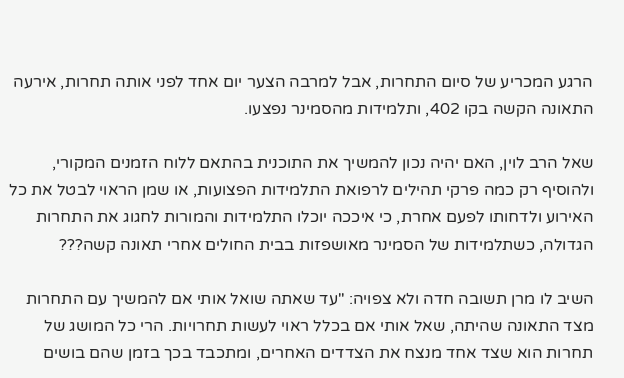הרגע המכריע של סיום התחרות, אבל למרבה הצער יום אחד לפני אותה תחרות, אירעה התאונה הקשה בקו 402, ותלמידות מהסמינר נפצעו.

שאל הרב לוין, האם יהיה נכון להמשיך את התוכנית בהתאם ללוח הזמנים המקורי, ולהוסיף רק כמה פרקי תהילים לרפואת התלמידות הפצועות, או שמן הראוי לבטל את כל האירוע ולדחותו לפעם אחרת, כי איככה יוכלו התלמידות והמורות לחגוג את התחרות הגדולה, כשתלמידות של הסמינר מאושפזות בבית החולים אחרי תאונה קשה???

השיב לו מרן תשובה חדה ולא צפויה: "עד שאתה שואל אותי אם להמשיך עם התחרות מצד התאונה שהיתה, שאל אותי אם בכלל ראוי לעשות תחרויות. הרי כל המושג של תחרות הוא שצד אחד מנצח את הצדדים האחרים, ומתכבד בכך בזמן שהם בושים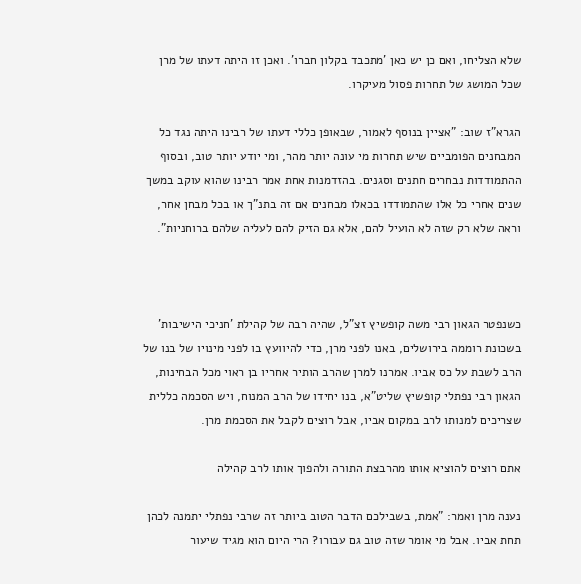שלא הצליחו, ואם כן יש כאן 'מתכבד בקלון חברו'. ואכן זו היתה דעתו של מרן שכל המושג של תחרות פסול מעיקרו.

הגרא"ז שוב: "אציין בנוסף לאמור, שבאופן כללי דעתו של רבינו היתה נגד כל המבחנים הפומביים שיש תחרות מי עונה יותר מהר, ומי יודע יותר טוב, ובסוף ההתמודדות נבחרים חתנים וסגנים. בהזדמנות אחת אמר רבינו שהוא עוקב במשך שנים אחרי כל אלו שהתמודדו בכאלו מבחנים אם זה בתנ"ך או בכל מבחן אחר, וראה שלא רק שזה לא הועיל להם, אלא גם הזיק להם לעליה שלהם ברוחניות".



כשנפטר הגאון רבי משה קופשיץ זצ"ל, שהיה רבה של קהילת 'חניכי הישיבות' בשכונת רוממה בירושלים, באנו לפני מרן, כדי להיוועץ בו לפני מינויו של בנו של הרב לשבת על כס אביו. אמרנו למרן שהרב הותיר אחריו בן ראוי מכל הבחינות, הגאון רבי נפתלי קופשיץ שליט"א, בנו יחידו של הרב המנוח, ויש הסכמה כללית שצריכים למנותו לרב במקום אביו, אבל רוצים לקבל את הסכמת מרן.

אתם רוצים להוציא אותו מהרבצת התורה ולהפוך אותו לרב קהילה

נענה מרן ואמר: "אמת, בשבילכם הדבר הטוב ביותר זה שרבי נפתלי יתמנה לכהן תחת אביו. אבל מי אומר שזה טוב גם עבורו? הרי היום הוא מגיד שיעור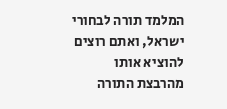המלמד תורה לבחורי ישראל, ואתם רוצים להוציא אותו מהרבצת התורה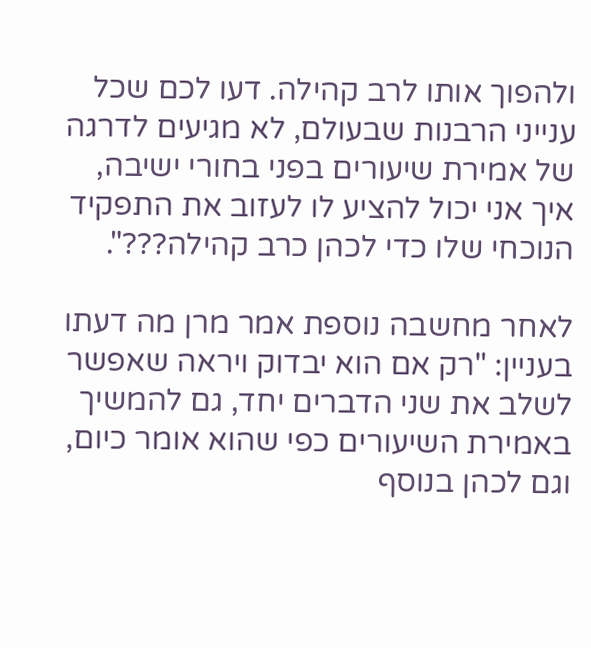ולהפוך אותו לרב קהילה. דעו לכם שכל ענייני הרבנות שבעולם, לא מגיעים לדרגה של אמירת שיעורים בפני בחורי ישיבה, איך אני יכול להציע לו לעזוב את התפקיד הנוכחי שלו כדי לכהן כרב קהילה???".

לאחר מחשבה נוספת אמר מרן מה דעתו בעניין: "רק אם הוא יבדוק ויראה שאפשר לשלב את שני הדברים יחד, גם להמשיך באמירת השיעורים כפי שהוא אומר כיום, וגם לכהן בנוסף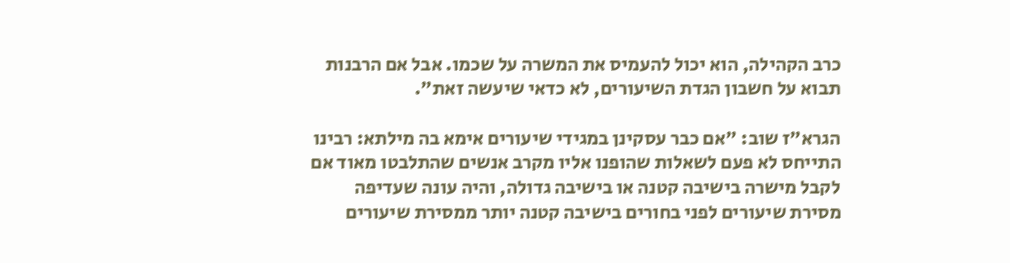כרב הקהילה, הוא יכול להעמיס את המשרה על שכמו. אבל אם הרבנות תבוא על חשבון הגדת השיעורים, לא כדאי שיעשה זאת".

הגרא"ז שוב: "אם כבר עסקינן במגידי שיעורים אימא בה מילתא: רבינו התייחס לא פעם לשאלות שהופנו אליו מקרב אנשים שהתלבטו מאוד אם לקבל מישרה בישיבה קטנה או בישיבה גדולה, והיה עונה שעדיפה מסירת שיעורים לפני בחורים בישיבה קטנה יותר ממסירת שיעורים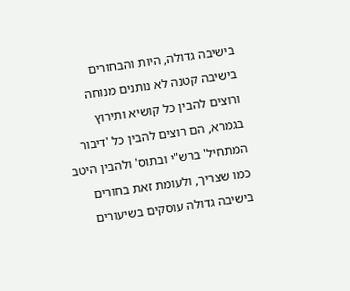בישיבה גדולה, היות והבחורים בישיבה קטנה לא נותנים מנוחה ורוצים להבין כל קושיא ותירוץ בגמרא, הם רוצים להבין כל 'דיבור המתחיל' ברש"י ובתוס' ולהבין היטב כמו שצריך, ולעומת זאת בחורים בישיבה גדולה עוסקים בשיעורים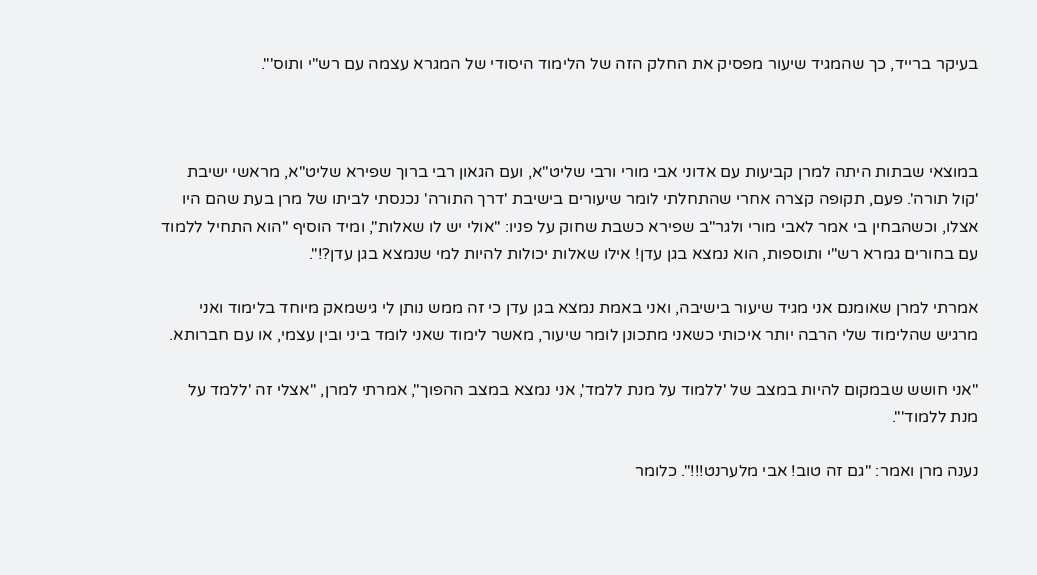בעיקר ברייד, כך שהמגיד שיעור מפסיק את החלק הזה של הלימוד היסודי של המגרא עצמה עם רש"י ותוס'".



במוצאי שבתות היתה למרן קביעות עם אדוני אבי מורי ורבי שליט"א, ועם הגאון רבי ברוך שפירא שליט"א, מראשי ישיבת 'קול תורה'. פעם, תקופה קצרה אחרי שהתחלתי לומר שיעורים בישיבת 'דרך התורה' נכנסתי לביתו של מרן בעת שהם היו אצלו, וכשהבחין בי אמר לאבי מורי ולגר"ב שפירא כשבת שחוק על פניו: "אולי יש לו שאלות", ומיד הוסיף "הוא התחיל ללמוד עם בחורים גמרא רש"י ותוספות, הוא נמצא בגן עדן! אילו שאלות יכולות להיות למי שנמצא בגן עדן?!".

אמרתי למרן שאומנם אני מגיד שיעור בישיבה, ואני באמת נמצא בגן עדן כי זה ממש נותן לי גישמאק מיוחד בלימוד ואני מרגיש שהלימוד שלי הרבה יותר איכותי כשאני מתכונן לומר שיעור, מאשר לימוד שאני לומד ביני ובין עצמי, או עם חברותא.

"אני חושש שבמקום להיות במצב של 'ללמוד על מנת ללמד', אני נמצא במצב ההפוך", אמרתי למרן, "אצלי זה 'ללמד על מנת ללמוד'".

נענה מרן ואמר: "גם זה טוב! אבי מלערנט!!!". כלומר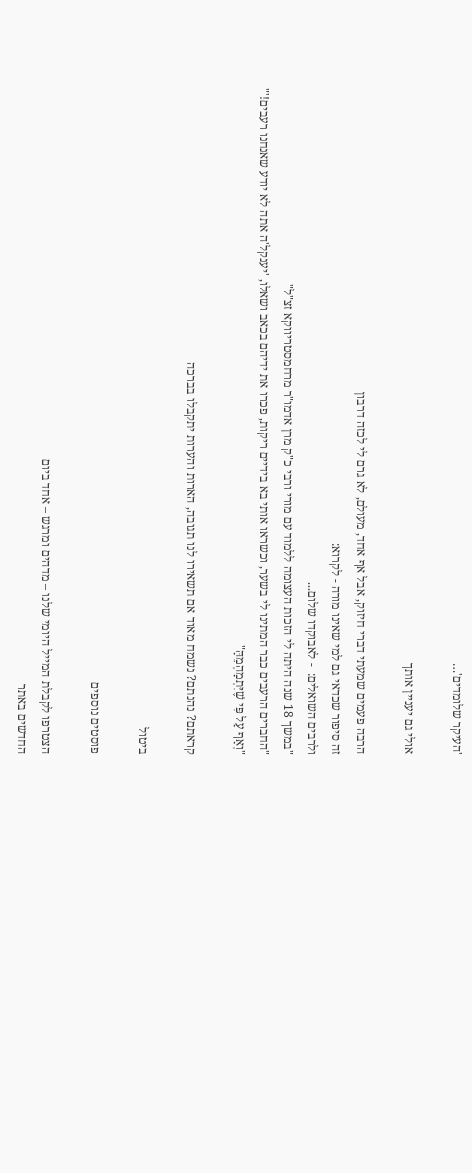'העיקר שלומדים'…

אולי גם יעניין אותך

הרבה פעמים שמעתי דברי חיזוק, אבל אף אחד, מעולם, לא גרם לי לכזה דרבון
זה סיפור שכדאי גם למי שאינו מורה - לקרוא:
ולרבים השואלים:  - לאבוקדו שלום...
"במשך 18 שנה היתה לי הזכות העצומה ללמוד עם מורי ורבי כ"ק מרן אדמו"ר מרחמסטריווקא זצ"ל"
"החברים הרעבים כבר המתינו לי בשער, וכשראו אותי בא בידיים ריקות, פכרו את ידיהם בכאב ושאלו, 'יענקל'ה אתה לא יודע שאנחנו רעבים!'"
"וְאַף עַל פִּי שֶׁיִּתְמַהְמֵהַּ"

קראתם? נהנתם? נשמח מאוד אם תשאירו לנו תגובה, הארות והערות יתקבלו בברכה

ביטול

פוסטים נוספים

הצטרפו לקבלת המייל היומי שלנו – מדהים ומרגש – אחד ביום
החדשים באתר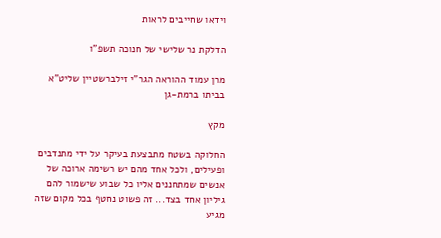וידאו שחייבים לראות

הדלקת נר שלישי של חנוכה תשפ"ו

מרן עמוד ההוראה הגר"י זילברשטיין שליט"א בביתו ברמת-גן

מקץ

החלוקה בשטח מתבצעת בעיקר על ידי מתנדבים ופעילים, ולכל אחד מהם יש רשימה ארוכה של אנשים שמתחננים אליו כל שבוע שישמור להם גיליון אחד בצד... זה פשוט נחטף בכל מקום שזה מגיע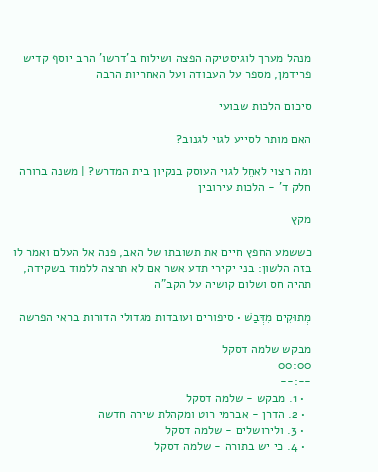מנהל מערך לוגיסטיקה הפצה ושילוח ב'דרשו' הרב יוסף קדיש פרידמן, מספר על העבודה ועל האחריות הרבה

סיכום הלכות שבועי

האם מותר לסייע לגוי לגנוב?

ומה רצוי לאחֵל לגוי העוסק בנקיון בית המדרש? | משנה ברורה חלק ד' - הלכות עירובין

מקץ

כששמע החפץ חיים את תשובתו של האב, פנה אל העלם ואמר לו בזה הלשון: בני יקירי תדע אשר אם לא תרצה ללמוד בשקידה, תהיה חס ושלום קושיה על הקב"ה

מְתוּקִים מִדְּבַשׁ • סיפורים ועובדות מגדולי הדורות בראי הפרשה

מבקש שלמה דסקל
00:00
--:--
  • 1. מבקש - שלמה דסקל
  • 2. הדרן - אברמי רוט ומקהלת שירה חדשה
  • 3. ולירושלים - שלמה דסקל
  • 4. כי יש בתורה - שלמה דסקל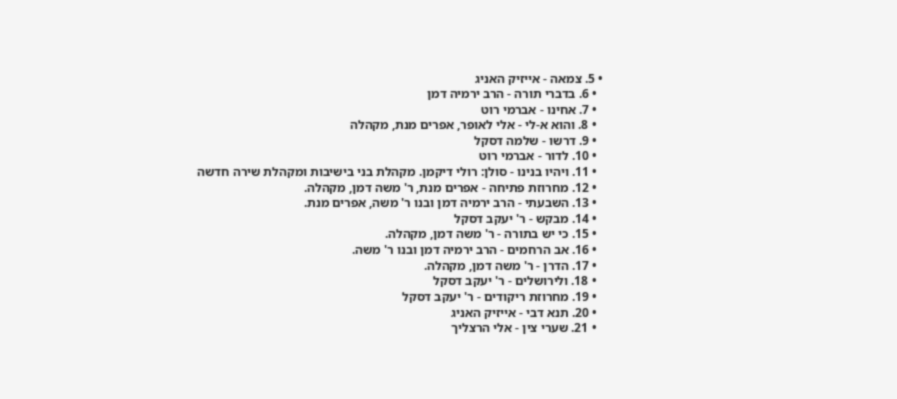• 5. צמאה - אייזיק האניג
  • 6. בדברי תורה - הרב ירמיה דמן
  • 7. אחינו - אברמי רוט
  • 8. והוא א-לי - אלי לאופר, אפרים מנת, מקהלה
  • 9. דרשו - שלמה דסקל
  • 10. לדור - אברמי רוט
  • 11. ויהיו בנינו - סולן: רולי דיקמן. מקהלת בני בישיבות ומקהלת שירה חדשה
  • 12. מחרוזת פתיחה - אפרים מנת, ר' משה דמן, מקהלה.
  • 13. השבעתי - הרב ירמיה דמן ובנו ר' משה, אפרים מנת.
  • 14. מבקש - ר' יעקב דסקל
  • 15. כי יש בתורה - ר' משה דמן, מקהלה.
  • 16. אב הרחמים - הרב ירמיה דמן ובנו ר' משה.
  • 17. הדרן - ר' משה דמן, מקהלה.
  • 18. ולירושלים - ר' יעקב דסקל
  • 19. מחרוזת ריקודים - ר' יעקב דסקל
  • 20. תנא דבי - אייזיק האניג
  • 21. שערי צין - אלי הרצליך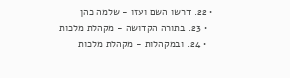• 22. דרשו השם ועזו - שלמה כהן
  • 23. בתורה הקדושה - מקהלת מלכות
  • 24. ובמקהלות - מקהלת מלכות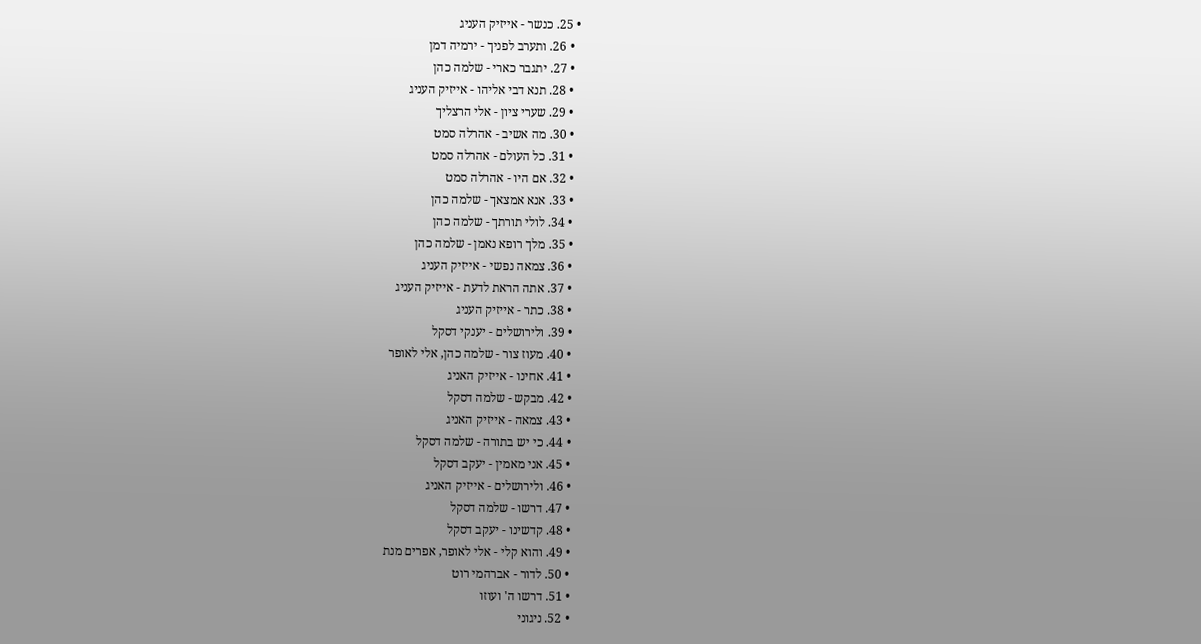• 25. כנשר - אייזיק העניג
  • 26. ותערב לפניך - ירמיה דמן
  • 27. יתגבר כארי - שלמה כהן
  • 28. תנא דבי אליהו - אייזיק העניג
  • 29. שערי ציון - אלי הרצליך
  • 30. מה אשיב - אהרלה סמט
  • 31. כל העולם - אהרלה סמט
  • 32. אם היו - אהרלה סמט
  • 33. אנא אמצאך - שלמה כהן
  • 34. לולי תורתך - שלמה כהן
  • 35. מלך רופא נאמן - שלמה כהן
  • 36. צמאה נפשי - אייזיק העניג
  • 37. אתה הראת לדעת - אייזיק העניג
  • 38. כתר - אייזיק העניג
  • 39. ולירושלים - יענקי דסקל
  • 40. מעוז צור - שלמה כהן, אלי לאופר
  • 41. אחינו - אייזיק האניג
  • 42. מבקש - שלמה דסקל
  • 43. צמאה - אייזיק האניג
  • 44. כי יש בתורה - שלמה דסקל
  • 45. אני מאמין - יעקב דסקל
  • 46. ולירושלים - אייזיק האניג
  • 47. דרשו - שלמה דסקל
  • 48. קדשינו - יעקב דסקל
  • 49. והוא קלי - אלי לאופר, אפרים מנת
  • 50. לדור - אברהמי רוט
  • 51. דרשו ה' ועוזו
  • 52. ניגוני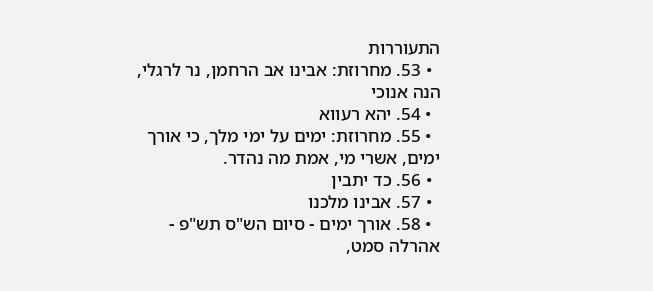התעוררות
  • 53. מחרוזת: אבינו אב הרחמן, נר לרגלי, הנה אנוכי
  • 54. יהא רעווא
  • 55. מחרוזת: ימים על ימי מלך, כי אורך ימים, אשרי מי, אמת מה נהדר.
  • 56. כד יתבין
  • 57. אבינו מלכנו
  • 58. אורך ימים - סיום הש"ס תש"פ - אהרלה סמט,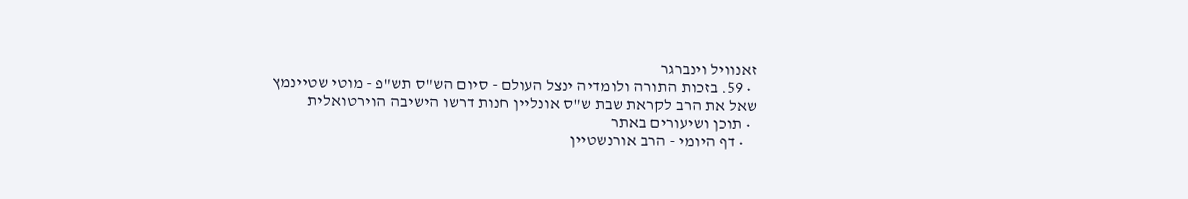זאנוויל וינברגר
  • 59. בזכות התורה ולומדיה ינצל העולם - סיום הש"ס תש"פ - מוטי שטיינמץ
שאל את הרב לקראת שבת ש"ס אונליין חנות דרשו הישיבה הוירטואלית
  • תוכן ושיעורים באתר
    • דף היומי - הרב אורנשטיין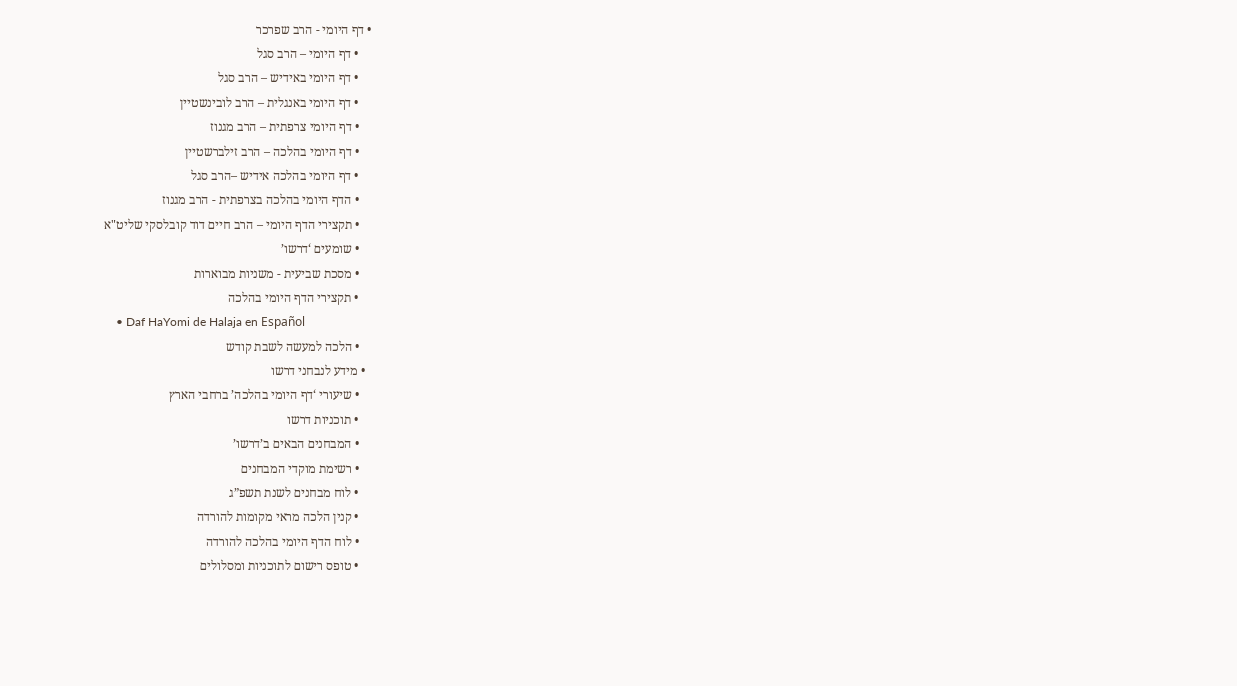• דף היומי - הרב שפרכר
    • דף היומי – הרב סגל
    • דף היומי באידיש – הרב סגל
    • דף היומי באנגלית – הרב לובינשטיין
    • דף היומי צרפתית – הרב מגנוז
    • דף היומי בהלכה – הרב זילברשטיין
    • דף היומי בהלכה אידיש –הרב סגל
    • הדף היומי בהלכה בצרפתית - הרב מגנוז
    • תקצירי הדף היומי – הרב חיים דוד קובלסקי שליט"א
    • שומעים ‘דרשו’
    • מסכת שביעית - משניות מבוארות
    • תקצירי הדף היומי בהלכה
    • Daf HaYomi de Halaja en Español
    • הלכה למעשה לשבת קודש
  • מידע לנבחני דרשו
    • שיעורי ‘דף היומי בהלכה’ ברחבי הארץ
    • תוכניות דרשו
    • המבחנים הבאים ב’דרשו’
    • רשימת מוקדי המבחנים
    • לוח מבחנים לשנת תשפ”ג
    • קנין הלכה מראי מקומות להורדה
    • לוח הדף היומי בהלכה להורדה
    • טופס רישום לתוכניות ומסלולים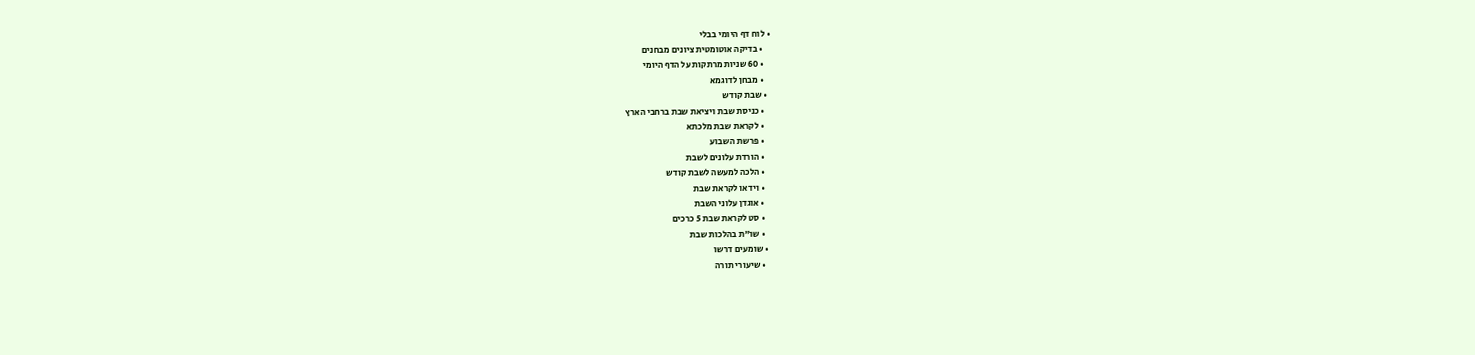• לוח דף היומי בבלי
    • בדיקה אוטומטית ציונים מבחנים
    • 60 שניות מרתקות על הדף היומי
    • מבחן לדוגמא
  • שבת קודש
    • כניסת שבת ויציאת שבת ברחבי הארץ
    • לקראת שבת מלכתא
    • פרשת השבוע
    • הורדת עלונים לשבת
    • הלכה למעשה לשבת קודש
    • וידאו לקראת שבת
    • אוגדן עלוני השבת
    • סט לקראת שבת 5 כרכים
    • שו"ת בהלכות שבת
  • שומעים דרשו
    • שיעורי תורה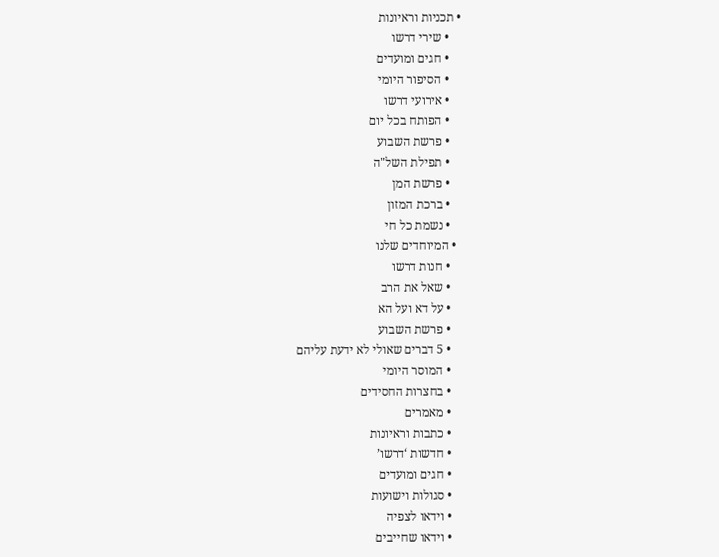• תכניות וראיונות
    • שירי דרשו
    • חגים ומועדים
    • הסיפור היומי
    • אירועי דרשו
    • הפותח בכל יום
    • פרשת השבוע
    • תפילת השל"ה
    • פרשת המן
    • ברכת המזון
    • נשמת כל חי
  • המיוחדים שלנו
    • חנות דרשו
    • שאל את הרב
    • על דא ועל הא
    • פרשת השבוע
    • 5 דברים שאולי לא ידעת עליהם
    • המוסר היומי
    • בחצרות החסידים
    • מאמרים
    • כתבות וראיונות
    • חדשות ‘דרשו’
    • חגים ומועדים
    • סגולות וישועות
    • וידאו לצפיה
    • וידאו שחייבים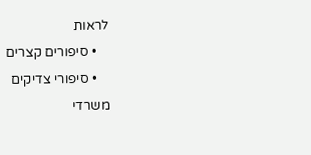לראות
    • סיפורים קצרים
    • סיפורי צדיקים
משרדי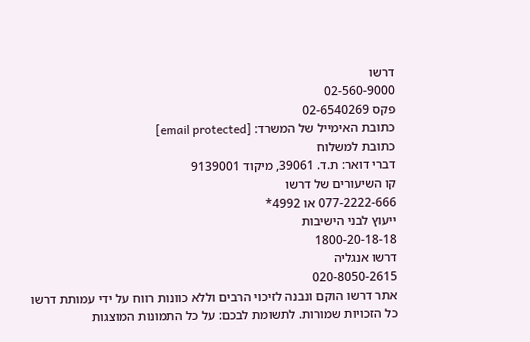דרשו
02-560-9000
פקס 02-6540269
כתובת האימייל של המשרד: [email protected]
כתובת למשלוח
דברי דואר: ת.ד. 39061, מיקוד 9139001
קו השיעורים של דרשו
077-2222-666 או 4992*
ייעוץ לבני הישיבות
1800-20-18-18
דרשו אנגליה
020-8050-2615
אתר דרשו הוקם ונבנה לזיכוי הרבים וללא כוונות רווח על ידי עמותת דרשו
כל הזכויות שמורות. לתשומת לבכם: על כל התמונות המוצגות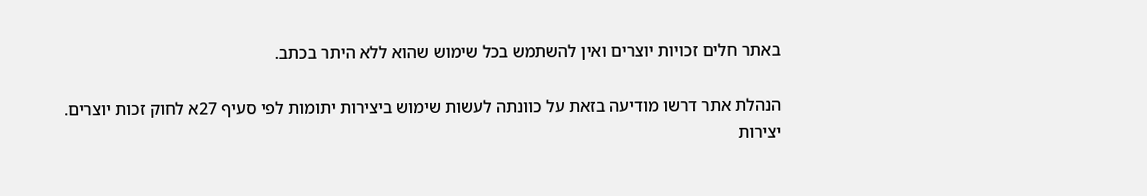באתר חלים זכויות יוצרים ואין להשתמש בכל שימוש שהוא ללא היתר בכתב.

הנהלת אתר דרשו מודיעה בזאת על כוונתה לעשות שימוש ביצירות יתומות לפי סעיף 27א לחוק זכות יוצרים.
יצירות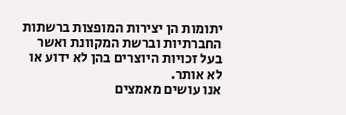יתומות הן יצירות המופצות ברשתות החברתיות וברשת המקוונת ואשר בעל זכויות היוצרים בהן לא ידוע או לא אותר.
אנו עושים מאמצים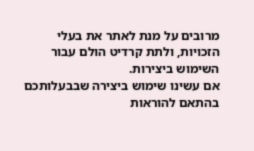מרובים על מנת לאתר את בעלי הזכויות, ולתת קרדיט הולם עבור השימוש ביצירות.
אם עשינו שימוש ביצירה שבבעלותכם בהתאם להוראות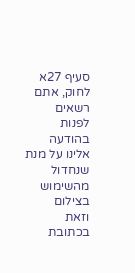סעיף 27א לחוק, אתם רשאים לפנות בהודעה אלינו על מנת שנחדול מהשימוש בצילום
וזאת בכתובת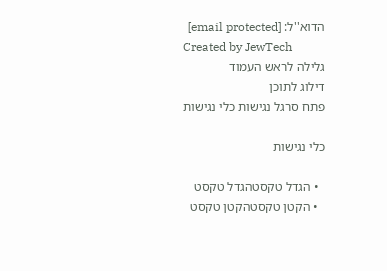הדוא''ל: [email protected]
Created by JewTech
גלילה לראש העמוד
דילוג לתוכן
פתח סרגל נגישות כלי נגישות

כלי נגישות

  • הגדל טקסטהגדל טקסט
  • הקטן טקסטהקטן טקסט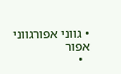• גווני אפורגווני אפור
  •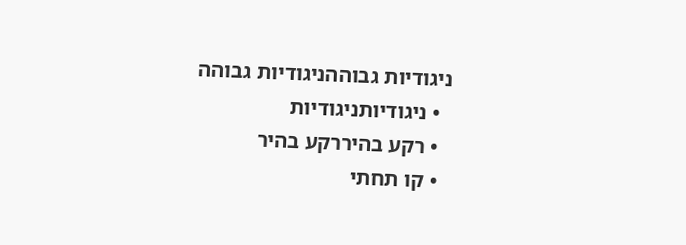ניגודיות גבוההניגודיות גבוהה
  • ניגודיותניגודיות
  • רקע בהיררקע בהיר
  • קו תחתי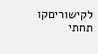לקישוריםקו תחתי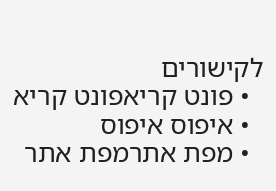לקישורים
  • פונט קריאפונט קריא
  • איפוס איפוס
  • מפת אתרמפת אתר